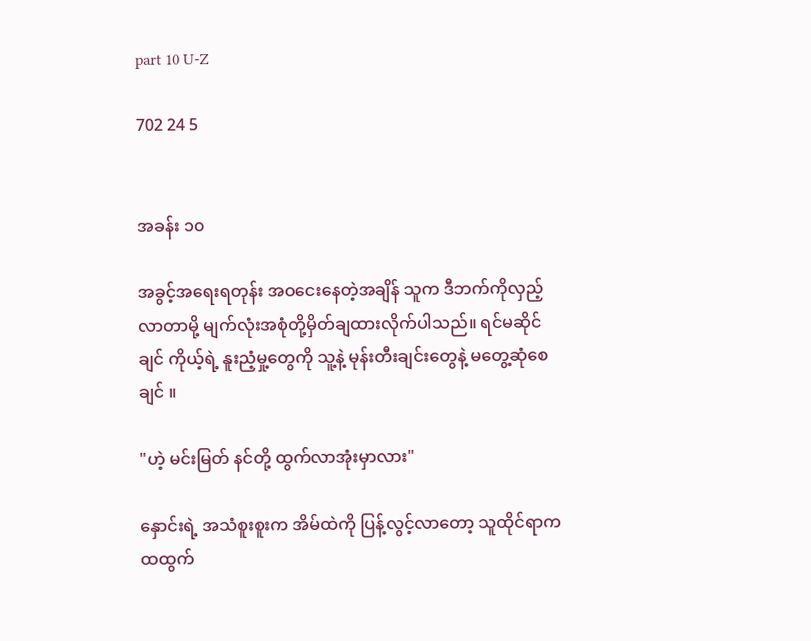part 10 U-Z

702 24 5


အခန်း ၁၀

အခွင့်အရေးရတုန်း အဝငေးနေတဲ့အချိန် သူက ဒီဘက်ကိုလှည့်လာတာမို့ မျက်လုံးအစုံတို့မှိတ်ချထားလိုက်ပါသည်။ ရင်မဆိုင်ချင် ကိုယ့်ရဲ့ နူးညံ့မှု့တွေကို သူ့နဲ့ မုန်းတီးချင်းတွေနဲ့ မတွေ့ဆုံစေချင် ။

"ဟဲ့ မင်းမြတ် နင်တို့ ထွက်လာအုံးမှာလား"

နှောင်းရဲ့ အသံစူးစူးက အိမ်ထဲကို ပြန့်လွင့်လာတော့ သူထိုင်ရာက ထထွက်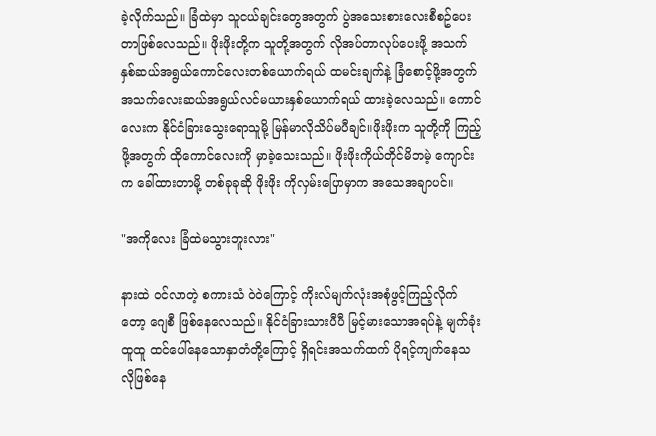ခဲ့လိုက်သည်။ ခြံထဲမှာ သူငယ်ချင်းတွေအတွက် ပွဲအသေးစားလေးစီစဥ်ပေးတာဖြစ်လေသည်။ ဖိုးဖိုးတို့က သူတို့အတွက် လိုအပ်တာလုပ်ပေးဖို့ အသက်နှစ်ဆယ်အရွယ်ကောင်လေးတစ်ယောက်ရယ် ထမင်းချက်နဲ့ ခြံစောင့်ဖို့အတွက် အသက်လေးဆယ်အရွယ်လင်မယားနှစ်ယောက်ရယ် ထားခဲ့လေသည်။ ကောင်လေးက နိုင်ငံခြားသွေးရောသူမို့ မြန်မာလိုသိပ်မပီချင်။ဖိုးဖိုးက သူတို့ကို ကြည့်ဖို့အတွက် ထိုကောင်လေးကို မှာခဲ့သေးသည်။ ဖိုးဖိုးကိုယ်တိုင်မိဘမဲ့ ကျောင်းက ခေါ်ထားတာမို့ တစ်ခုခုဆို ဖိုးဖိုး ကိုလှမ်းပြောမှာက အသေအချာပင်။

"အကိုလေး ခြံထဲမသွားဘူးလား"

နားထဲ ဝင်လာတဲ့ စကားသံ ဝဲဝဲကြောင့် ကိုးလ်မျက်လုံးအစုံဖွင့်ကြည့်လိုက်တော့ ဂျေစီ ဖြစ်နေလေသည်။ နိုင်ငံခြားသားပီပီ မြင့်မားသောအရပ်နဲ့ မျက်ခုံးထူထူ ထင်ပေါ်နေသောနှာတံတို့ကြောင့် ရှိရင်းအသက်ထက် ပိုရင့်ကျက်နေသလိုဖြစ်နေ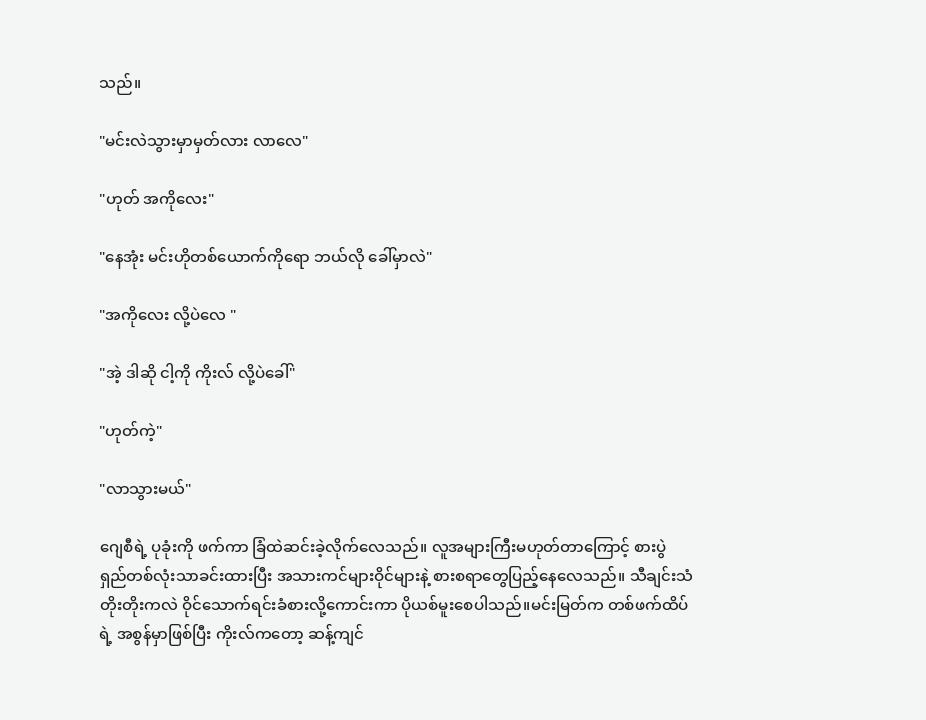သည်။

"မင်းလဲသွားမှာမှတ်လား လာလေ"

"ဟုတ် အကိုလေး"

"နေအုံး မင်းဟိုတစ်ယောက်ကိုရော ဘယ်လို ခေါ်မှာလဲ"

"အကိုလေး လို့ပဲလေ "

"အဲ့ ဒါဆို ငါ့ကို ကိုးလ် လို့ပဲခေါ်"

"ဟုတ်ကဲ့"

"လာသွားမယ်"

ဂျေစီရဲ့ ပုခုံးကို ဖက်ကာ ခြံထဲဆင်းခဲ့လိုက်လေသည်။ လူအများကြီးမဟုတ်တာကြောင့် စားပွဲရှည်တစ်လုံးသာခင်းထားပြီး အသားကင်များဝိုင်များနဲ့ စားစရာတွေပြည့်နေလေသည်။ သီချင်းသံတိုးတိုးကလဲ ဝိုင်သောက်ရင်းခံစားလို့ကောင်းကာ ပိုယစ်မူးစေပါသည်။မင်းမြတ်က တစ်ဖက်ထိပ်ရဲ့ အစွန်မှာဖြစ်ပြီး ကိုးလ်ကတော့ ဆန့်ကျင်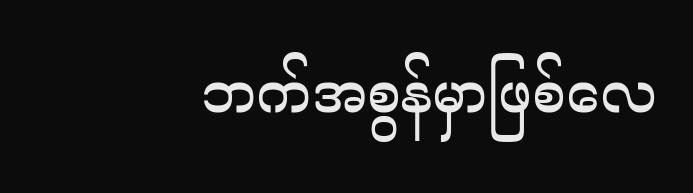ဘက်အစွန်မှာဖြစ်လေ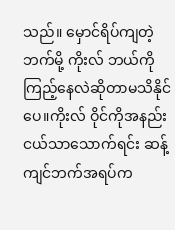သည်။ မှောင်ရိပ်ကျတဲ့ ဘက်မို့ ကိုးလ် ဘယ်ကိုကြည့်နေလဲဆိုတာမသိနိုင်ပေ။ကိုးလ် ဝိုင်ကိုအနည်းငယ်သာသောက်ရင်း ဆန့်ကျင်ဘက်အရပ်က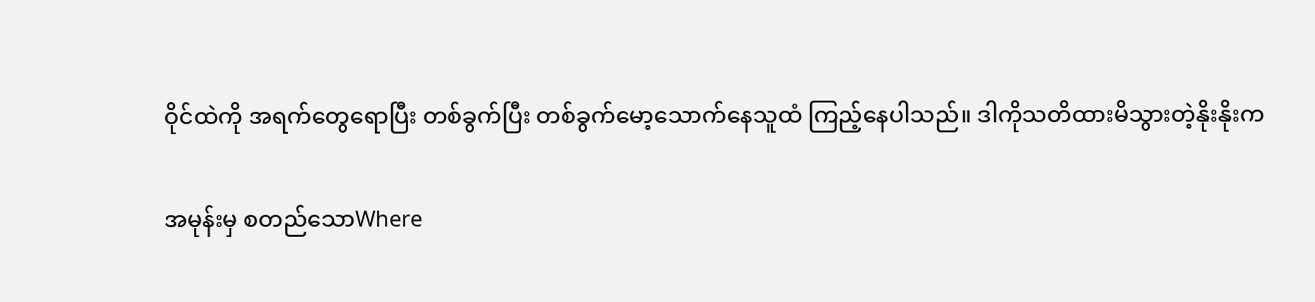ဝိုင်ထဲကို အရက်တွေရောပြီး တစ်ခွက်ပြီး တစ်ခွက်မော့သောက်နေသူထံ ကြည့်နေပါသည်။ ဒါကိုသတိထားမိသွားတဲ့နိုးနိုးက

အမုန်းမှ စတည်သောWhere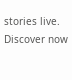stories live. Discover now